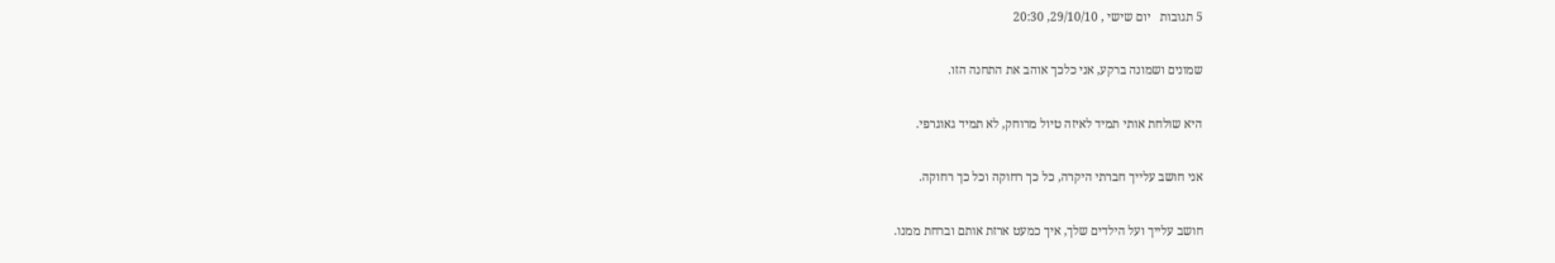5 תגובות   יום שישי , 29/10/10, 20:30

שמונים ושמונה ברקע, אני כלכך אוהב את התחנה הזו.

היא שולחת אותי תמיד לאיזה טיול מרוחק, לא תמיד גאוגרפי.

אני חושב עלייך חברתי היקרה, כל כך רחוקה וכל כך רחוקה.

חושב עלייך ועל הילדים שלך, איך כמעט ארזת אותם וברחת ממנו.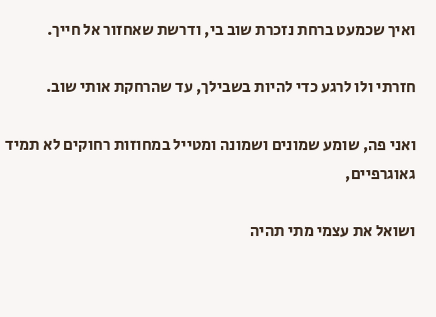ואיך שכמעט ברחת נזכרת שוב בי, ודרשת שאחזור אל חייך.

חזרתי ולו לרגע כדי להיות בשבילך, עד שהרחקת אותי שוב.

ואני פה, שומע שמונים ושמונה ומטייל במחוזות רחוקים לא תמיד גאוגרפיים,

ושואל את עצמי מתי תהיה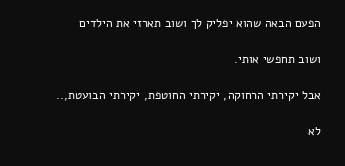הפעם הבאה שהוא יפליק לך ושוב תארזי את הילדים

ושוב תחפשי אותי.

אבל יקירתי הרחוקה, יקירתי החוטפת, יקירתי הבועטת,..

לא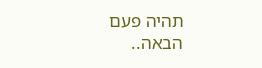תהיה פעם הבאה..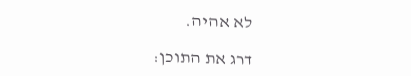לא אהיה.

דרג את התוכן: